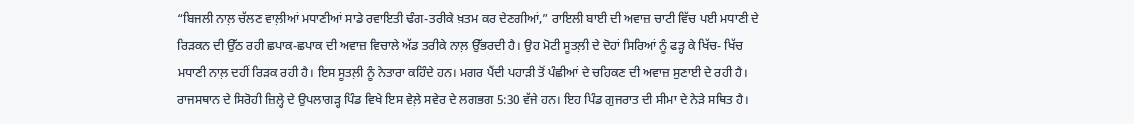“ਬਿਜਲੀ ਨਾਲ਼ ਚੱਲਣ ਵਾਲ਼ੀਆਂ ਮਧਾਣੀਆਂ ਸਾਡੇ ਰਵਾਇਤੀ ਢੰਗ-ਤਰੀਕੇ ਖ਼ਤਮ ਕਰ ਦੇਣਗੀਆਂ,” ਰਾਇਲੀ ਬਾਈ ਦੀ ਅਵਾਜ਼ ਚਾਟੀ ਵਿੱਚ ਪਈ ਮਧਾਣੀ ਦੇ ਰਿੜਕਨ ਦੀ ਉੱਠ ਰਹੀ ਛਪਾਕ-ਛਪਾਕ ਦੀ ਅਵਾਜ਼ ਵਿਚਾਲੇ ਅੱਡ ਤਰੀਕੇ ਨਾਲ਼ ਉੱਭਰਦੀ ਹੈ। ਉਹ ਮੋਟੀ ਸੂਤਲ਼ੀ ਦੇ ਦੋਹਾਂ ਸਿਰਿਆਂ ਨੂੰ ਫੜ੍ਹ ਕੇ ਖਿੱਚ- ਖਿੱਚ ਮਧਾਣੀ ਨਾਲ਼ ਦਹੀਂ ਰਿੜਕ ਰਹੀ ਹੈ। ਇਸ ਸੂਤਲ਼ੀ ਨੂੰ ਨੇਤਾਰਾ ਕਹਿੰਦੇ ਹਨ। ਮਗਰ ਪੈਂਦੀ ਪਹਾੜੀ ਤੋਂ ਪੰਛੀਆਂ ਦੇ ਚਹਿਕਣ ਦੀ ਅਵਾਜ਼ ਸੁਣਾਈ ਦੇ ਰਹੀ ਹੈ।
ਰਾਜਸਥਾਨ ਦੇ ਸਿਰੋਹੀ ਜ਼ਿਲ੍ਹੇ ਦੇ ਉਪਲਾਗੜ੍ਹ ਪਿੰਡ ਵਿਖੇ ਇਸ ਵੇਲ਼ੇ ਸਵੇਰ ਦੇ ਲਗਭਗ 5:30 ਵੱਜੇ ਹਨ। ਇਹ ਪਿੰਡ ਗੁਜਰਾਤ ਦੀ ਸੀਮਾ ਦੇ ਨੇੜੇ ਸਥਿਤ ਹੈ।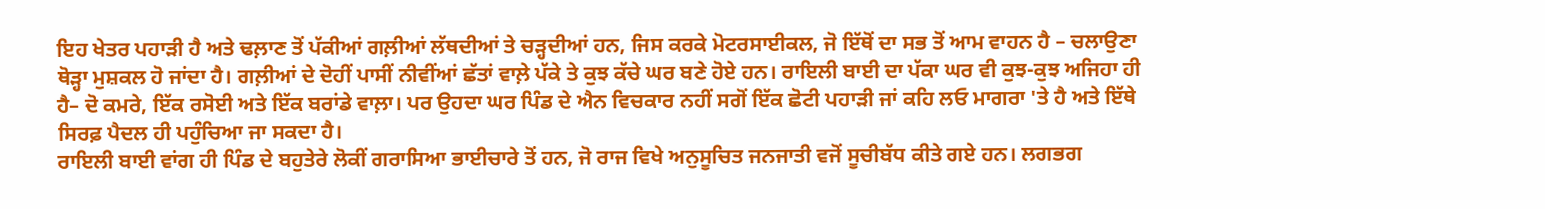ਇਹ ਖੇਤਰ ਪਹਾੜੀ ਹੈ ਅਤੇ ਢਲ਼ਾਣ ਤੋਂ ਪੱਕੀਆਂ ਗਲ਼ੀਆਂ ਲੱਥਦੀਆਂ ਤੇ ਚੜ੍ਹਦੀਆਂ ਹਨ, ਜਿਸ ਕਰਕੇ ਮੋਟਰਸਾਈਕਲ, ਜੋ ਇੱਥੋਂ ਦਾ ਸਭ ਤੋਂ ਆਮ ਵਾਹਨ ਹੈ – ਚਲਾਉਣਾ ਥੋੜ੍ਹਾ ਮੁਸ਼ਕਲ ਹੋ ਜਾਂਦਾ ਹੈ। ਗਲ਼ੀਆਂ ਦੇ ਦੋਹੀਂ ਪਾਸੀਂ ਨੀਵੀਂਆਂ ਛੱਤਾਂ ਵਾਲ਼ੇ ਪੱਕੇ ਤੇ ਕੁਝ ਕੱਚੇ ਘਰ ਬਣੇ ਹੋਏ ਹਨ। ਰਾਇਲੀ ਬਾਈ ਦਾ ਪੱਕਾ ਘਰ ਵੀ ਕੁਝ-ਕੁਝ ਅਜਿਹਾ ਹੀ ਹੈ– ਦੋ ਕਮਰੇ, ਇੱਕ ਰਸੋਈ ਅਤੇ ਇੱਕ ਬਰਾਂਡੇ ਵਾਲ਼ਾ। ਪਰ ਉਹਦਾ ਘਰ ਪਿੰਡ ਦੇ ਐਨ ਵਿਚਕਾਰ ਨਹੀਂ ਸਗੋਂ ਇੱਕ ਛੋਟੀ ਪਹਾੜੀ ਜਾਂ ਕਹਿ ਲਓ ਮਾਗਰਾ 'ਤੇ ਹੈ ਅਤੇ ਇੱਥੇ ਸਿਰਫ਼ ਪੈਦਲ ਹੀ ਪਹੁੰਚਿਆ ਜਾ ਸਕਦਾ ਹੈ।
ਰਾਇਲੀ ਬਾਈ ਵਾਂਗ ਹੀ ਪਿੰਡ ਦੇ ਬਹੁਤੇਰੇ ਲੋਕੀਂ ਗਰਾਸਿਆ ਭਾਈਚਾਰੇ ਤੋਂ ਹਨ, ਜੋ ਰਾਜ ਵਿਖੇ ਅਨੁਸੂਚਿਤ ਜਨਜਾਤੀ ਵਜੋਂ ਸੂਚੀਬੱਧ ਕੀਤੇ ਗਏ ਹਨ। ਲਗਭਗ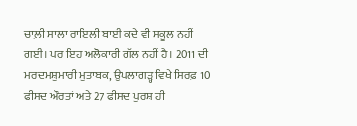ਚਾਲ਼ੀ ਸਾਲਾ ਰਾਇਲੀ ਬਾਈ ਕਦੇ ਵੀ ਸਕੂਲ ਨਹੀਂ ਗਈ। ਪਰ ਇਹ ਅਲੋਕਾਰੀ ਗੱਲ ਨਹੀਂ ਹੈ। 2011 ਦੀ ਮਰਦਮਸ਼ੁਮਾਰੀ ਮੁਤਾਬਕ, ਉਪਲਾਗੜ੍ਹ ਵਿਖੇ ਸਿਰਫ਼ 10 ਫੀਸਦ ਔਰਤਾਂ ਅਤੇ 27 ਫੀਸਦ ਪੁਰਸ਼ ਹੀ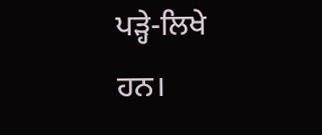ਪੜ੍ਹੇ-ਲਿਖੇ ਹਨ।